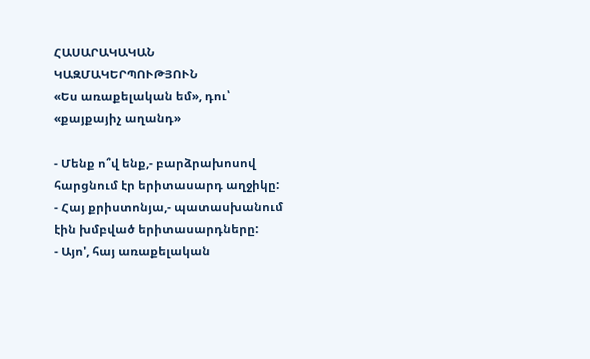ՀԱՍԱՐԱԿԱԿԱՆ ԿԱԶՄԱԿԵՐՊՈՒԹՅՈՒՆ
«Ես առաքելական եմ», դու՝ «քայքայիչ աղանդ»

- Մենք ո՞վ ենք,- բարձրախոսով հարցնում էր երիտասարդ աղջիկը:
- Հայ քրիստոնյա,- պատասխանում էին խմբված երիտասարդները:
- Այո', հայ առաքելական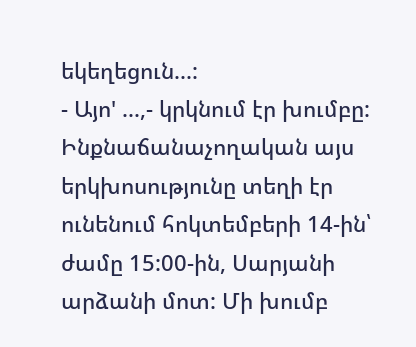եկեղեցուն...:
- Այո' ...,- կրկնում էր խումբը:
Ինքնաճանաչողական այս երկխոսությունը տեղի էր ունենում հոկտեմբերի 14-ին՝ ժամը 15:00-ին, Սարյանի արձանի մոտ: Մի խումբ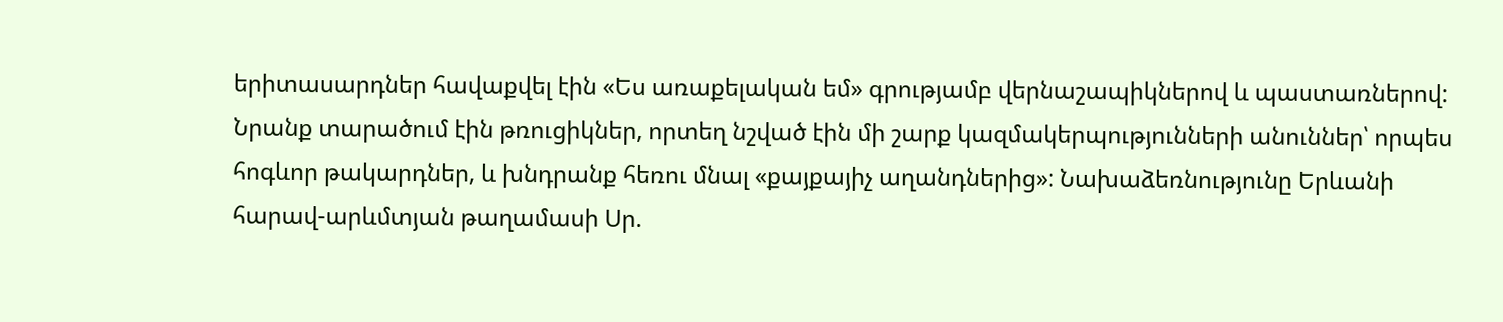երիտասարդներ հավաքվել էին «Ես առաքելական եմ» գրությամբ վերնաշապիկներով և պաստառներով: Նրանք տարածում էին թռուցիկներ, որտեղ նշված էին մի շարք կազմակերպությունների անուններ՝ որպես հոգևոր թակարդներ, և խնդրանք հեռու մնալ «քայքայիչ աղանդներից»: Նախաձեռնությունը Երևանի հարավ-արևմտյան թաղամասի Սր.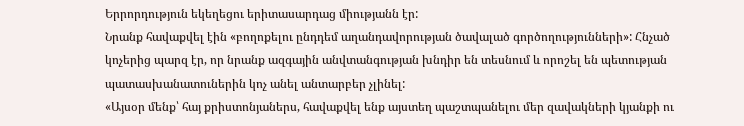Երրորդություն եկեղեցու երիտասարդաց միությանն էր:
Նրանք հավաքվել էին «բողոքելու ընդդեմ աղանդավորության ծավալած գործողությունների»: Հնչած կոչերից պարզ էր, որ նրանք ազգային անվտանգության խնդիր են տեսնում և որոշել են պետության պատասխանատուներին կոչ անել անտարբեր չլինել:
«Այսօր մենք՝ հայ քրիստոնյաներս, հավաքվել ենք այստեղ պաշտպանելու մեր զավակների կյանքի ու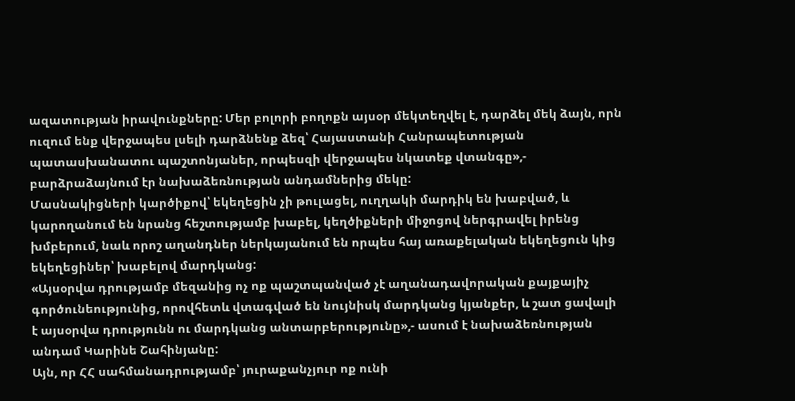ազատության իրավունքները: Մեր բոլորի բողոքն այսօր մեկտեղվել է, դարձել մեկ ձայն, որն ուզում ենք վերջապես լսելի դարձնենք ձեզ՝ Հայաստանի Հանրապետության պատասխանատու պաշտոնյաներ, որպեսզի վերջապես նկատեք վտանգը»,- բարձրաձայնում էր նախաձեռնության անդամներից մեկը:
Մասնակիցների կարծիքով՝ եկեղեցին չի թուլացել, ուղղակի մարդիկ են խաբված, և կարողանում են նրանց հեշտությամբ խաբել, կեղծիքների միջոցով ներգրավել իրենց խմբերում, նաև որոշ աղանդներ ներկայանում են որպես հայ առաքելական եկեղեցուն կից եկեղեցիներ՝ խաբելով մարդկանց:
«Այսօրվա դրությամբ մեզանից ոչ ոք պաշտպանված չէ աղանադավորական քայքայիչ գործունեությունից, որովհետև վտագված են նույնիսկ մարդկանց կյանքեր, և շատ ցավալի է այսօրվա դրությունն ու մարդկանց անտարբերությունը»,- ասում է նախաձեռնության անդամ Կարինե Շահինյանը:
Այն, որ ՀՀ սահմանադրությամբ՝ յուրաքանչյուր ոք ունի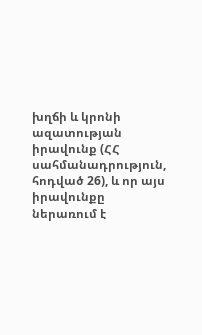խղճի և կրոնի ազատության իրավունք (ՀՀ սահմանադրություն, հոդված 26), և որ այս իրավունքը ներառում է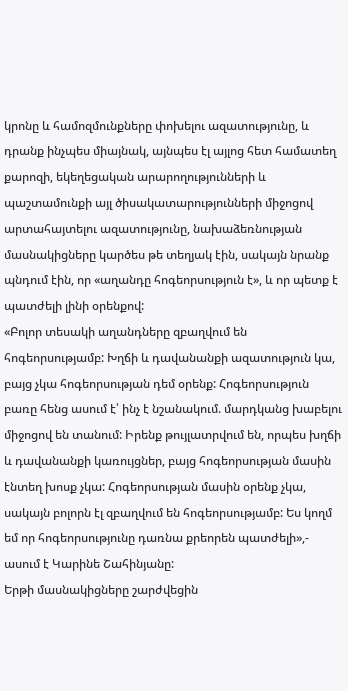կրոնը և համոզմունքները փոխելու ազատությունը, և դրանք ինչպես միայնակ, այնպես էլ այլոց հետ համատեղ քարոզի, եկեղեցական արարողությունների և պաշտամունքի այլ ծիսակատարությունների միջոցով արտահայտելու ազատությունը, նախաձեռնության մասնակիցները կարծես թե տեղյակ էին, սակայն նրանք պնդում էին, որ «աղանդը հոգեորսություն է», և որ պետք է պատժելի լինի օրենքով:
«Բոլոր տեսակի աղանդները զբաղվում են հոգեորսությամբ: Խղճի և դավանանքի ազատություն կա, բայց չկա հոգեորսության դեմ օրենք: Հոգեորսություն բառը հենց ասում է՝ ինչ է նշանակում. մարդկանց խաբելու միջոցով են տանում: Իրենք թույլատրվում են, որպես խղճի և դավանանքի կառույցներ, բայց հոգեորսության մասին էնտեղ խոսք չկա: Հոգեորսության մասին օրենք չկա, սակայն բոլորն էլ զբաղվում են հոգեորսությամբ: Ես կողմ եմ որ հոգեորսությունը դառնա քրեորեն պատժելի»,- ասում է Կարինե Շահինյանը:
Երթի մասնակիցները շարժվեցին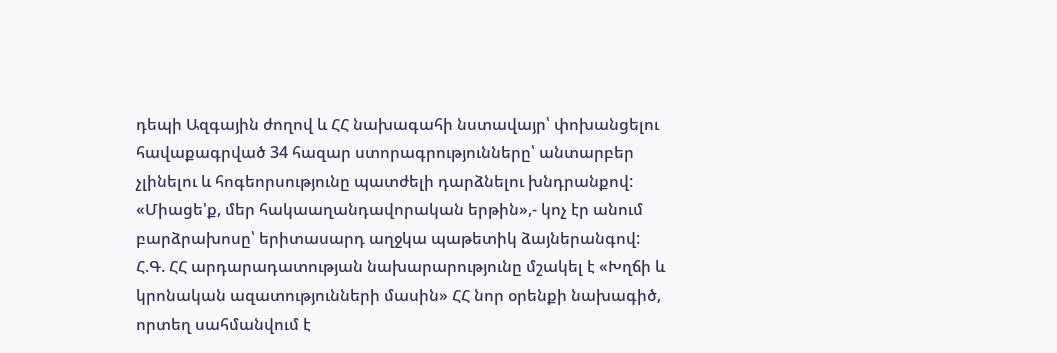դեպի Ազգային ժողով և ՀՀ նախագահի նստավայր՝ փոխանցելու հավաքագրված 34 հազար ստորագրությունները՝ անտարբեր չլինելու և հոգեորսությունը պատժելի դարձնելու խնդրանքով:
«Միացե'ք, մեր հակաաղանդավորական երթին»,- կոչ էր անում բարձրախոսը՝ երիտասարդ աղջկա պաթետիկ ձայներանգով:
Հ.Գ. ՀՀ արդարադատության նախարարությունը մշակել է «Խղճի և կրոնական ազատությունների մասին» ՀՀ նոր օրենքի նախագիծ, որտեղ սահմանվում է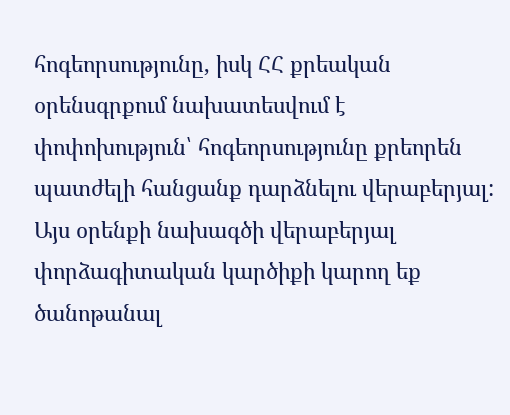հոգեորսությունը, իսկ ՀՀ քրեական օրենսգրքում նախատեսվում է փոփոխություն՝ հոգեորսությունը քրեորեն պատժելի հանցանք դարձնելու վերաբերյալ: Այս օրենքի նախագծի վերաբերյալ փորձագիտական կարծիքի կարող եք ծանոթանալ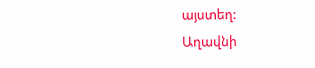այստեղ:
Աղավնի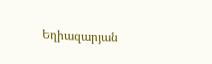Եղիազարյան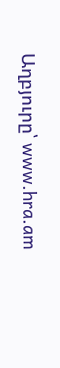Աղբյուրը՝ www.hra.am